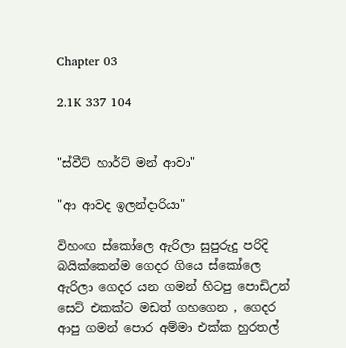Chapter 03

2.1K 337 104


"ස්වීට් හාර්ට් මන් ආවා"

"ආ ආවද ඉලන්දාරියා"

විහංඟ ස්කෝලෙ ඇරිලා සුපුරුදු පරිදි බයික්කෙන්ම ගෙදර ගියෙ ස්කෝලෙ ඇරිලා ගෙදර යන ගමන් හිටපු පොඩිඋන් සෙට් එකක්ට මඩත් ගහගෙන , ගෙදර ආපු ගමන් පොර අම්මා එක්ක හුරතල්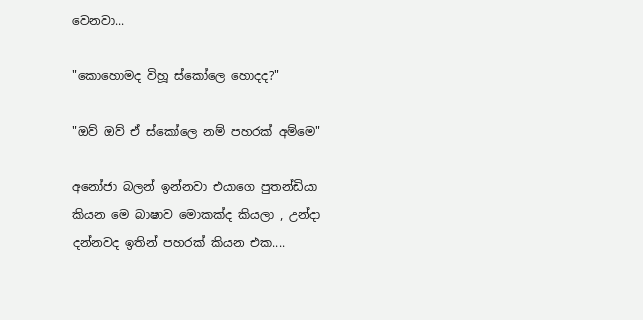වෙනවා...

"කොහොමද විහූ ස්කෝලෙ හොදද?"

"ඔව් ඔව් ඒ ස්කෝලෙ නම් පහරක් අම්මෙ"

අනෝජා බලන් ඉන්නවා එයාගෙ පුතන්ඩියා කියන මෙ බාෂාව මොකක්ද කියලා , උන්දා දන්නවද ඉතින් පහරක් කියන එක....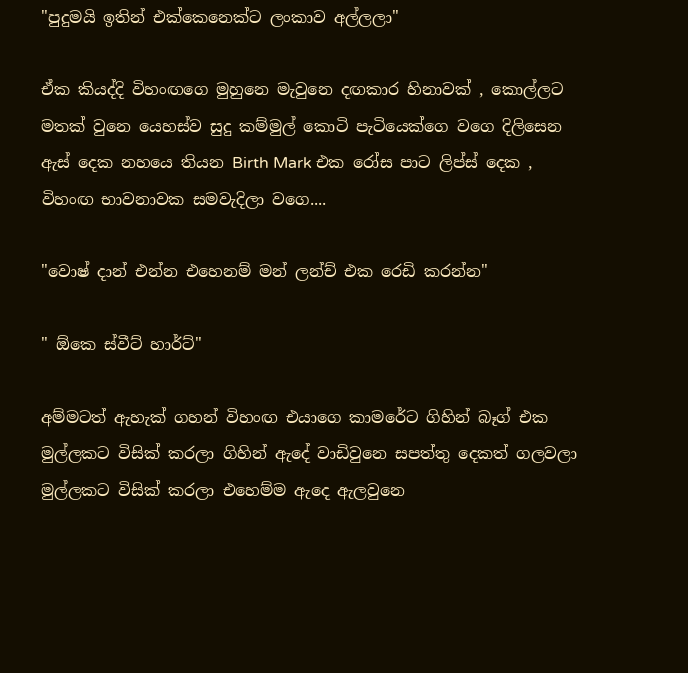"පුදුමයි ඉතින් එක්කෙනෙක්ට ලංකාව අල්ලලා"

ඒක කියද්දි විහංඟගෙ මුහුනෙ මැවුනෙ දඟකාර හිනාවක් , කොල්ලට මතක් වුනෙ යෙහස්ව සුදු කම්මුල් කොටි පැටියෙක්ගෙ වගෙ දිලිසෙන ඇස් දෙක නහයෙ තියන Birth Mark එක රෝස පාට ලිප්ස් දෙක , විහංඟ භාවනාවක සමවැදිලා වගෙ....

"වොෂ් දාන් එන්න එහෙනම් මන් ලන්ච් එක රෙඩි කරන්න"

" ඕකෙ ස්වීට් හාර්ට්"

අම්මටත් ඇහැක් ගහන් විහංඟ එයාගෙ කාමරේට ගිහින් බෑග් එක මුල්ලකට විසික් කරලා ගිහින් ඇදේ වාඩිවුනෙ සපත්තු දෙකත් ගලවලා මුල්ලකට විසික් කරලා එහෙම්ම ඇදෙ ඇලවුනෙ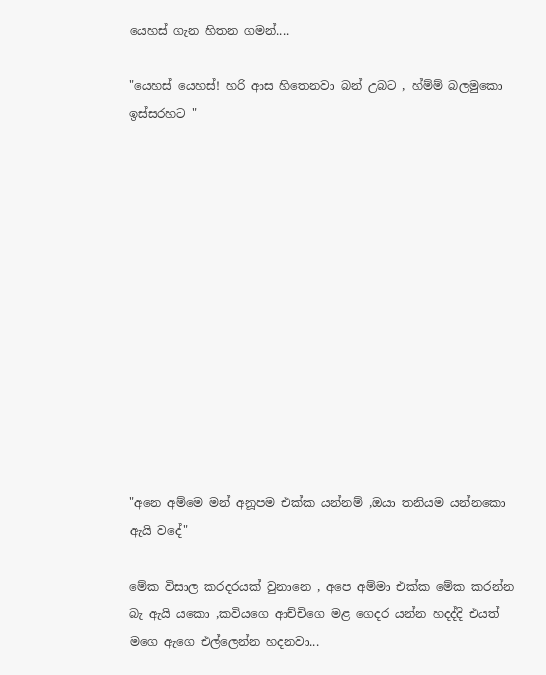යෙහස් ගැන හිතන ගමන්....

"යෙහස් යෙහස්! හරි ආස හිතෙනවා බන් උබට , හ්ම්ම් බලමුකො ඉස්සරහට "













"අනෙ අම්මෙ මන් අනූපම එක්ක යන්නම් ,ඔයා තනියම යන්නකො ඇයි වදේ"

මේක විසාල කරදරයක් වුනානෙ , අපෙ අම්මා එක්ක මේක කරන්න බැ ඇයි යකො ,කවියගෙ ආච්චිගෙ මළ ගෙදර යන්න හදද්දි එයත් මගෙ ඇගෙ එල්ලෙන්න හදනවා...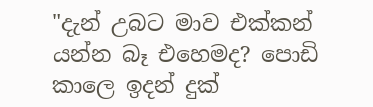"දැන් උබට මාව එක්කන් යන්න බෑ එහෙමද? පොඩි කාලෙ ඉදන් දුක්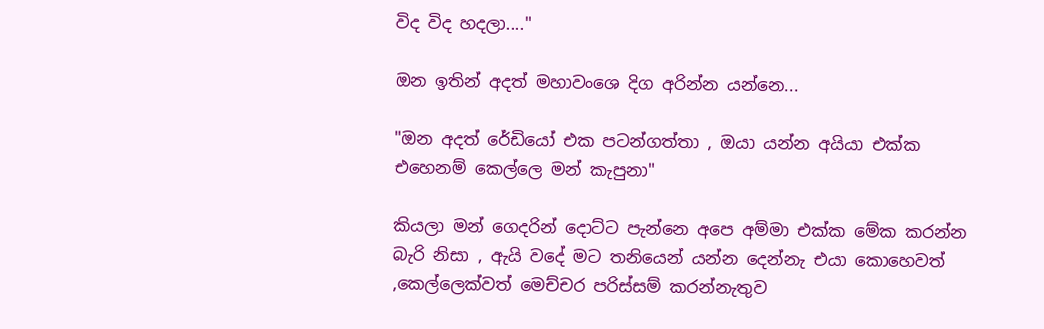විද විද හදලා...."

ඔන ඉතින් අදත් මහාවංශෙ දිග අරින්න යන්නෙ...

"ඔන අදත් රේඩියෝ එක පටන්ගත්‍තා , ඔයා යන්න අයියා එක්ක එහෙනම් කෙල්ලෙ මන් කැපුනා"

කියලා මන් ගෙදරින් දොට්ට පැන්නෙ අපෙ අම්මා එක්ක මේක කරන්න බැරි නිසා , ඇයි වදේ මට තනියෙන් යන්න දෙන්නැ එයා කොහෙවත් ,කෙල්ලෙක්වත් මෙච්චර පරිස්සම් කරන්නැතුව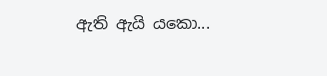ඇති ඇයි යකො...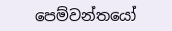පෙම්වන්තයෝ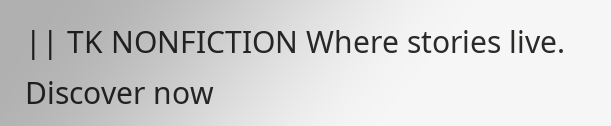|| TK NONFICTION Where stories live. Discover now